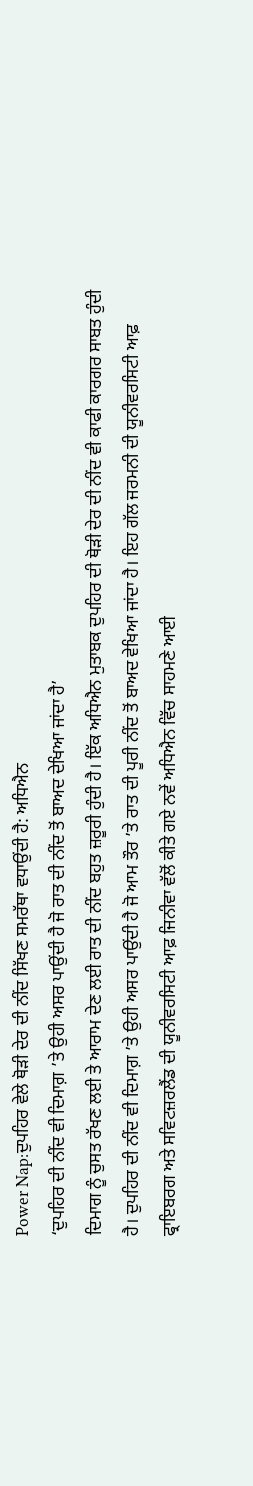Power Nap:ਦੁਪਹਿਰ ਵੇਲੇ ਥੋੜੀ ਦੇਰ ਦੀ ਨੀਂਦ ਸਿੱਖਣ ਸਮਰੱਥਾ ਵਧਾਉਂਦੀ ਹੈ: ਅਧਿਐਨ
‘ਦੁਪਹਿਰ ਦੀ ਨੀਂਦ ਵੀ ਦਿਮਾਗ਼ ’ਤੇ ਉਹੀ ਅਸਰ ਪਾਉਂਦੀ ਹੈ ਜੋ ਰਾਤ ਦੀ ਨੀਂਦ ਤੋਂ ਬਾਅਦ ਦੇਖਿਆ ਜਾਂਦਾ ਹੈ’
ਦਿਮਾਗ ਨੂੰ ਚੁਸਤ ਰੱਖਣ ਲਈ ਤੇ ਆਰਾਮ ਦੇਣ ਲਈ ਰਾਤ ਦੀ ਨੀਂਦ ਬਹੁਤ ਜ਼ਰੂਰੀ ਹੁੰਦੀ ਹੈ। ਇੱਕ ਅਧਿਐਨ ਮੁਤਾਬਕ ਦੁਪਹਿਰ ਦੀ ਥੋੜੀ ਦੇਰ ਦੀ ਨੀਂਦ ਵੀ ਕਾਫੀ ਕਾਰਗਰ ਸਾਬਤ ਹੁੰਦੀ ਹੈ। ਦੁਪਹਿਰ ਦੀ ਨੀਂਦ ਵੀ ਦਿਮਾਗ਼ ’ਤੇ ਉਹੀ ਅਸਰ ਪਾਉਂਦੀ ਹੈ ਜੋ ਆਮ ਤੌਰ ’ਤੇ ਰਾਤ ਦੀ ਪੂਰੀ ਨੀਂਦ ਤੋਂ ਬਾਅਦ ਵੇਖਿਆ ਜਾਂਦਾ ਹੈ। ਇਹ ਗੱਲ ਜਰਮਨੀ ਦੀ ਯੂਨੀਵਰਸਿਟੀ ਆਫ਼ ਫ੍ਰਾਇਬਰਗ ਅਤੇ ਸਵਿਟਜ਼ਰਲੈਂਡ ਦੀ ਯੂਨੀਵਰਸਿਟੀ ਆਫ਼ ਜਿਨੀਵਾ ਵੱਲੋਂ ਕੀਤੇ ਗਏ ਨਵੇਂ ਅਧਿਐਨ ਵਿੱਚ ਸਾਹਮਣੇ ਆਈ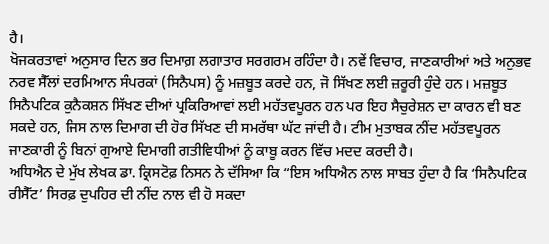ਹੈ।
ਖੋਜਕਰਤਾਵਾਂ ਅਨੁਸਾਰ ਦਿਨ ਭਰ ਦਿਮਾਗ਼ ਲਗਾਤਾਰ ਸਰਗਰਮ ਰਹਿੰਦਾ ਹੈ। ਨਵੇਂ ਵਿਚਾਰ, ਜਾਣਕਾਰੀਆਂ ਅਤੇ ਅਨੁਭਵ ਨਰਵ ਸੈੱਲਾਂ ਦਰਮਿਆਨ ਸੰਪਰਕਾਂ (ਸਿਨੈਪਸ) ਨੂੰ ਮਜ਼ਬੂਤ ਕਰਦੇ ਹਨ, ਜੋ ਸਿੱਖਣ ਲਈ ਜ਼ਰੂਰੀ ਹੁੰਦੇ ਹਨ। ਮਜ਼ਬੂਤ ਸਿਨੈਪਟਿਕ ਕੁਨੈਕਸ਼ਨ ਸਿੱਖਣ ਦੀਆਂ ਪ੍ਰਕਿਰਿਆਵਾਂ ਲਈ ਮਹੱਤਵਪੂਰਨ ਹਨ ਪਰ ਇਹ ਸੈਚੁਰੇਸ਼ਨ ਦਾ ਕਾਰਨ ਵੀ ਬਣ ਸਕਦੇ ਹਨ, ਜਿਸ ਨਾਲ ਦਿਮਾਗ ਦੀ ਹੋਰ ਸਿੱਖਣ ਦੀ ਸਮਰੱਥਾ ਘੱਟ ਜਾਂਦੀ ਹੈ। ਟੀਮ ਮੁਤਾਬਕ ਨੀਂਦ ਮਹੱਤਵਪੂਰਨ ਜਾਣਕਾਰੀ ਨੂੰ ਬਿਨਾਂ ਗੁਆਏ ਦਿਮਾਗੀ ਗਤੀਵਿਧੀਆਂ ਨੂੰ ਕਾਬੂ ਕਰਨ ਵਿੱਚ ਮਦਦ ਕਰਦੀ ਹੈ।
ਅਧਿਐਨ ਦੇ ਮੁੱਖ ਲੇਖਕ ਡਾ. ਕ੍ਰਿਸਟੋਫ਼ ਨਿਸਨ ਨੇ ਦੱਸਿਆ ਕਿ “ਇਸ ਅਧਿਐਨ ਨਾਲ ਸਾਬਤ ਹੁੰਦਾ ਹੈ ਕਿ ‘ਸਿਨੈਪਟਿਕ ਰੀਸੈੱਟ’ ਸਿਰਫ਼ ਦੁਪਹਿਰ ਦੀ ਨੀਂਦ ਨਾਲ ਵੀ ਹੋ ਸਕਦਾ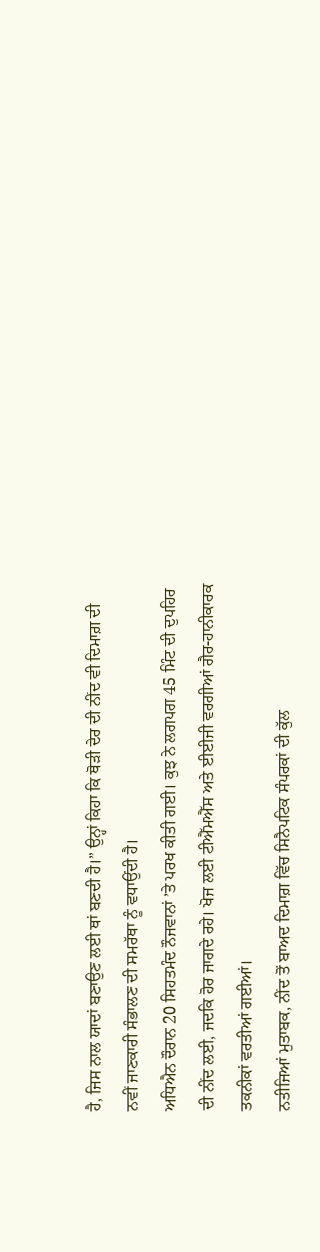ਹੈ, ਜਿਸ ਨਾਲ ਯਾਦਾਂ ਬਣਾਉਣ ਲਈ ਥਾਂ ਬਣਦੀ ਹੈ।” ਉਨ੍ਹਾਂ ਕਿਹਾ ਕਿ ਥੋੜੀ ਦੇਰ ਦੀ ਨੀਂਦ ਵੀ ਦਿਮਾਗ਼ ਦੀ ਨਵੀਂ ਜਾਣਕਾਰੀ ਸੰਭਾਲਣ ਦੀ ਸਮਰੱਥਾ ਨੂੰ ਵਧਾਉਂਦੀ ਹੈ।
ਅਧਿਐਨ ਦੌਰਾਨ 20 ਸਿਹਤਮੰਦ ਨੌਜਵਾਨਾਂ ’ਤੇ ਪਰਖ ਕੀਤੀ ਗਈ। ਕੁਝ ਨੇ ਲਗਪਗ 45 ਮਿੰਟ ਦੀ ਦੁਪਹਿਰ ਦੀ ਨੀਂਦ ਲਈ, ਜਦਕਿ ਹੋਰ ਜਾਗਦੇ ਰਹੇ। ਖੋਜ ਲਈ ਟੀਐੱਮਐੱਸ ਅਤੇ ਈਈਜੀ ਵਰਗੀਆਂ ਗੈਰ-ਹਾਨੀਕਾਰਕ ਤਕਨੀਕਾਂ ਵਰਤੀਆਂ ਗਈਆਂ।
ਨਤੀਜਿਆਂ ਮੁਤਾਬਕ, ਨੀਂਦ ਤੋਂ ਬਾਅਦ ਦਿਮਾਗ਼ ਵਿੱਚ ਸਿਨੈਪਟਿਕ ਸੰਪਰਕਾਂ ਦੀ ਕੁੱਲ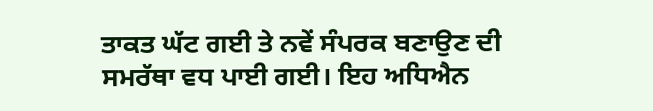ਤਾਕਤ ਘੱਟ ਗਈ ਤੇ ਨਵੇਂ ਸੰਪਰਕ ਬਣਾਉਣ ਦੀ ਸਮਰੱਥਾ ਵਧ ਪਾਈ ਗਈ। ਇਹ ਅਧਿਐਨ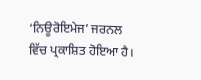‘ਨਿਊਰੋਇਮੇਜ’ ਜਰਨਲ ਵਿੱਚ ਪ੍ਰਕਾਸ਼ਿਤ ਹੋਇਆ ਹੈ।